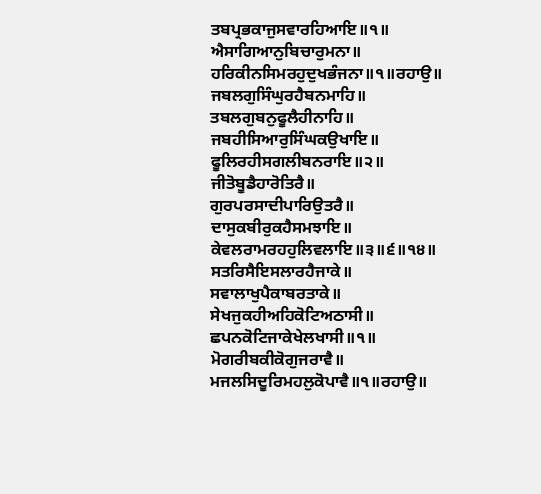ਤਬਪ੍ਰਭਕਾਜੁਸਵਾਰਹਿਆਇ॥੧॥
ਐਸਾਗਿਆਨੁਬਿਚਾਰੁਮਨਾ॥
ਹਰਿਕੀਨਸਿਮਰਹੁਦੁਖਭੰਜਨਾ॥੧॥ਰਹਾਉ॥
ਜਬਲਗੁਸਿੰਘੁਰਹੈਬਨਮਾਹਿ॥
ਤਬਲਗੁਬਨੁਫੂਲੈਹੀਨਾਹਿ॥
ਜਬਹੀਸਿਆਰੁਸਿੰਘਕਉਖਾਇ॥
ਫੂਲਿਰਹੀਸਗਲੀਬਨਰਾਇ॥੨॥
ਜੀਤੋਬੂਡੈਹਾਰੋਤਿਰੈ॥
ਗੁਰਪਰਸਾਦੀਪਾਰਿਉਤਰੈ॥
ਦਾਸੁਕਬੀਰੁਕਹੈਸਮਝਾਇ॥
ਕੇਵਲਰਾਮਰਹਹੁਲਿਵਲਾਇ॥੩॥੬॥੧੪॥
ਸਤਰਿਸੈਇਸਲਾਰਹੈਜਾਕੇ॥
ਸਵਾਲਾਖੁਪੈਕਾਬਰਤਾਕੇ॥
ਸੇਖਜੁਕਹੀਅਹਿਕੋਟਿਅਠਾਸੀ॥
ਛਪਨਕੋਟਿਜਾਕੇਖੇਲਖਾਸੀ॥੧॥
ਮੋਗਰੀਬਕੀਕੋਗੁਜਰਾਵੈ॥
ਮਜਲਸਿਦੂਰਿਮਹਲੁਕੋਪਾਵੈ॥੧॥ਰਹਾਉ॥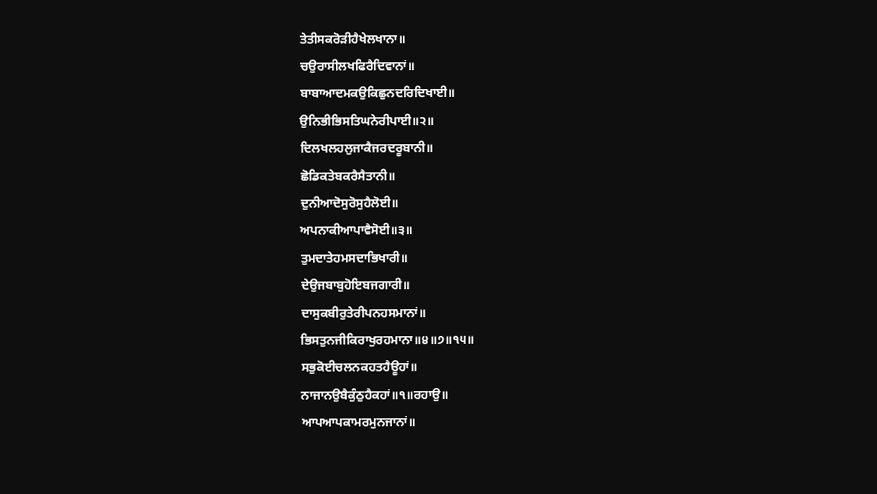ਤੇਤੀਸਕਰੋੜੀਹੈਖੇਲਖਾਨਾ॥
ਚਉਰਾਸੀਲਖਫਿਰੈਦਿਵਾਨਾਂ॥
ਬਾਬਾਆਦਮਕਉਕਿਛੁਨਦਰਿਦਿਖਾਈ॥
ਉਨਿਭੀਭਿਸਤਿਘਨੇਰੀਪਾਈ॥੨॥
ਦਿਲਖਲਹਲੁਜਾਕੈਜਰਦਰੂਬਾਨੀ॥
ਛੋਡਿਕਤੇਬਕਰੈਸੈਤਾਨੀ॥
ਦੁਨੀਆਦੋਸੁਰੋਸੁਹੈਲੋਈ॥
ਅਪਨਾਕੀਆਪਾਵੈਸੋਈ॥੩॥
ਤੁਮਦਾਤੇਹਮਸਦਾਭਿਖਾਰੀ॥
ਦੇਉਜਬਾਬੁਹੋਇਬਜਗਾਰੀ॥
ਦਾਸੁਕਬੀਰੁਤੇਰੀਪਨਹਸਮਾਨਾਂ॥
ਭਿਸਤੁਨਜੀਕਿਰਾਖੁਰਹਮਾਨਾ॥੪॥੭॥੧੫॥
ਸਭੁਕੋਈਚਲਨਕਹਤਹੈਊਹਾਂ॥
ਨਾਜਾਨਉਬੈਕੁੰਠੁਹੈਕਹਾਂ॥੧॥ਰਹਾਉ॥
ਆਪਆਪਕਾਮਰਮੁਨਜਾਨਾਂ॥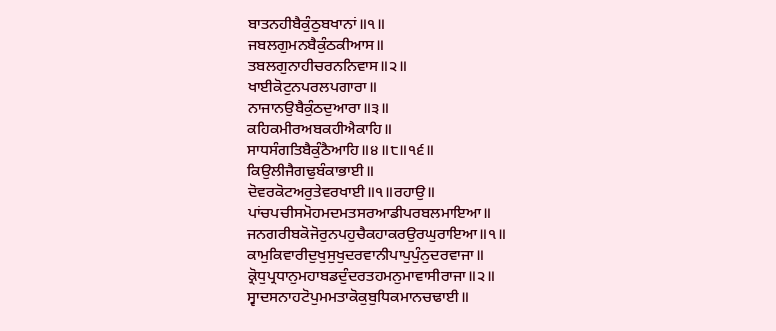ਬਾਤਨਹੀਬੈਕੁੰਠੁਬਖਾਨਾਂ॥੧॥
ਜਬਲਗੁਮਨਬੈਕੁੰਠਕੀਆਸ॥
ਤਬਲਗੁਨਾਹੀਚਰਨਨਿਵਾਸ॥੨॥
ਖਾਈਕੋਟੁਨਪਰਲਪਗਾਰਾ॥
ਨਾਜਾਨਉਬੈਕੁੰਠਦੁਆਰਾ॥੩॥
ਕਹਿਕਮੀਰਅਬਕਹੀਐਕਾਹਿ॥
ਸਾਧਸੰਗਤਿਬੈਕੁੰਠੈਆਹਿ॥੪॥੮॥੧੬॥
ਕਿਉਲੀਜੈਗਢੁਬੰਕਾਭਾਈ॥
ਦੋਵਰਕੋਟਅਰੁਤੇਵਰਖਾਈ॥੧॥ਰਹਾਉ॥
ਪਾਂਚਪਚੀਸਮੋਹਮਦਮਤਸਰਆਡੀਪਰਬਲਮਾਇਆ॥
ਜਨਗਰੀਬਕੋਜੋਰੁਨਪਹੁਚੈਕਹਾਕਰਉਰਘੁਰਾਇਆ॥੧॥
ਕਾਮੁਕਿਵਾਰੀਦੁਖੁਸੁਖੁਦਰਵਾਨੀਪਾਪੁਪੁੰਨੁਦਰਵਾਜਾ॥
ਕ੍ਰੋਧੁਪ੍ਰਧਾਨੁਮਹਾਬਡਦੁੰਦਰਤਹਮਨੁਮਾਵਾਸੀਰਾਜਾ॥੨॥
ਸ੍ਵਾਦਸਨਾਹਟੋਪੁਮਮਤਾਕੋਕੁਬੁਧਿਕਮਾਨਚਢਾਈ॥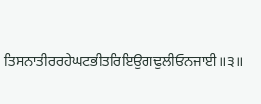ਤਿਸਨਾਤੀਰਰਹੇਘਟਭੀਤਰਿਇਉਗਢੁਲੀਓਨਜਾਈ॥੩॥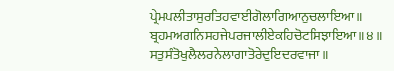ਪ੍ਰੇਮਪਲੀਤਾਸੁਰਤਿਹਵਾਈਗੋਲਾਗਿਆਨੁਚਲਾਇਆ॥
ਬ੍ਰਹਮਅਗਨਿਸਹਜੇਪਰਜਾਲੀਏਕਹਿਚੋਟਸਿਝਾਇਆ॥੪॥
ਸਤੁਸੰਤੋਖੁਲੈਲਰਨੇਲਾਗਾਤੋਰੇਦੁਇਦਰਵਾਜਾ॥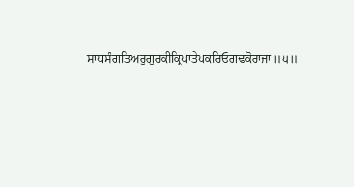ਸਾਧਸੰਗਤਿਅਰੁਗੁਰਕੀਕ੍ਰਿਪਾਤੇਪਕਰਿਓਗਢਕੋਰਾਜਾ॥੫॥